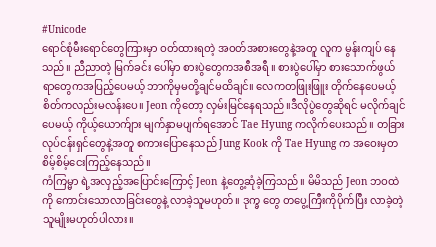#Unicode
ရောင်စုံမီးရောင်တွေကြားမှာ ဝတ်ထားရတဲ့ အဝတ်အစားတွေနဲ့အတူ လူက မွန်းကျပ် နေသည်။ ညီညာတဲ့ မြက်ခင်း ပေါ်မှာ စားပွဲတွေကအစီအရီ ။ စားပွဲပေါ်မှာ စားသောက်ဖွယ်ရာတွေကအပြည့်ပေမယ့် ဘာကိုမှမတို့ချင်မထိချင်။ လေကတဖြုးဖြူး တိုက်နေပေမယ့် စိတ်ကလည်းမလန်းပေ။ Jeon ကိုတော့ လှမ်းမြင်နေရသည်။ဒီလိုပွဲတွေဆိုရင် မလိုက်ချင်ပေမယ့် ကိုယ့်ယောက်ျား မျက်နှာမပျက်ရအောင် Tae Hyung ကလိုက်ပေးသည်။ တခြား လုပ်ငန်းရှင်တွေနဲ့အတူ စကားပြောနေသည် Jung Kook ကို Tae Hyung က အဝေးမှတစိမ့်စိမ့်ငေးကြည့်နေသည်။
ကံကြမ္မာ ရဲ့အလှည့်အပြောင်းကြောင့် Jeon နဲ့တွေ့ဆုံခဲ့ကြသည်။ မိမိသည် Jeon ဘဝထဲကို ကောင်းသောလာခြင်းတွေနဲ့ လာခဲ့သူမဟုတ်။ ဒုက္ခ တွေ တပွေ့ကြီးကိုပိုက်ပြီး လာခဲ့တဲ့သူမျိုးမဟုတ်ပါလား။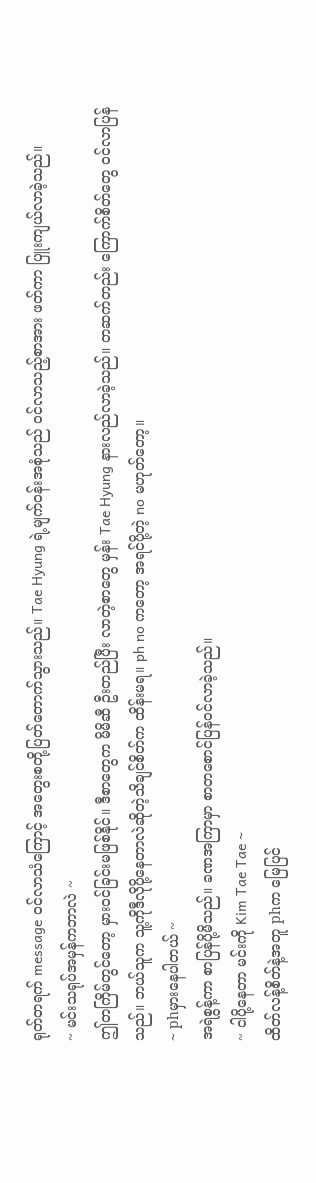ရုတ်တရက် message ဝင်လာသံကြောင့် အတွေးစတို့ပြတ်တောက်သွားသည်။ Tae Hyung ရဲ့မျက်ဝန်းအစုံသည် ဝင်လာသည့်စာအား ဖတ်ကာ ပြူးကျယ်လာခဲ့သည်။
~ မင်းသရုပ်အမှန်ကဘာလဲ ~
ဤတကြိမ်တွင်တော့ မှားဝင်ခြင်းမဖြစ်နိုင်။ ဒီစာတွေက မိမိဆီ ဦးတည်ပြီး လာတဲ့စာတွေ မှန်း Tae Hyung နားလည်လာခဲ့သည်။ တဆက်တည်း ကြောက်စိတ်တွေ ဝင်လာပြန်သည်။ ဘယ်သူက သူ့ကိုဒီလိုပို့နေတာလဲဆိုတဲ့သိချင်စိတ်က ထိန်းမရ။ ph no ကတော့ အရင်ပို့တဲ့ no မဟုတ်တော့။
~ phမှားနေပါတယ် ~
အရဲစွန့်ကာ စာပြန်ပို့မိသည်။ ခဏအကြာမှာ စာတစောင်ပြန်ဝင်လာခဲ့သည်။
~ ငါပို့နေတာ မင်းကို Kim Tae Tae ~
ထိတ်လန့်စိတ်နဲ့အတူ phက မြေပြင်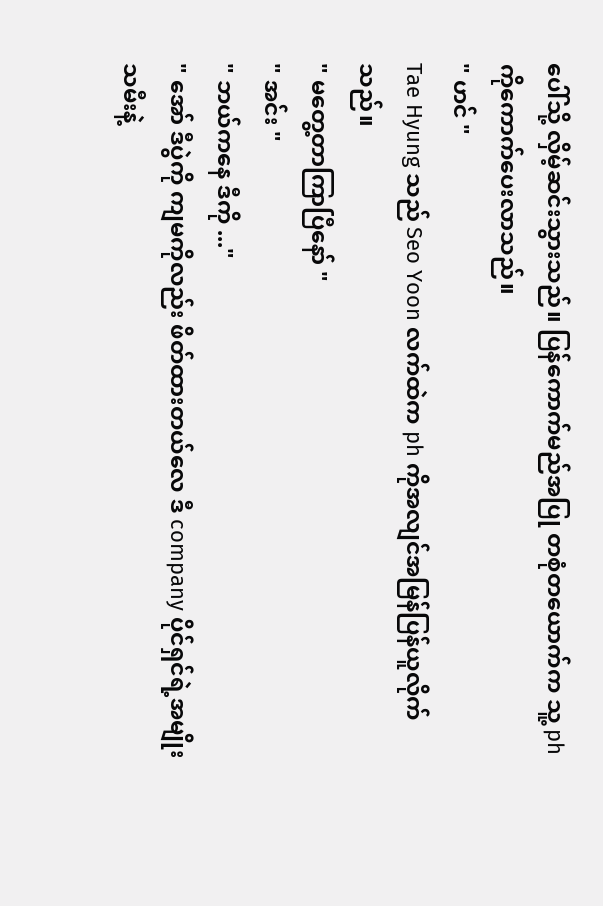ပေါ်သို့ လှိမ့်ဆင်းသွားသည်။ ပြန်ကောက်မည်အပြု တစုံတယောက်က သူ့ ph ကိုကောက်ပေးလာသည်။
" ဟင် "
Tae Hyung သည် Seo Yoon လက်ထဲက ph ကိုအလျင်အမြန်ပြန်ယူလိုက်သည်။
" မတွေ့တာကြာပြီနော် "
" အင်း "
" ဘယ်ကနေ ဒီကို ..."
" အော် ဒီပွဲကို ကျမကိုလည်း ဖိတ်ထားတယ်လေ ဒီ company ပိုင်ရှင်ရဲ့အမျိုးသမီးနဲ့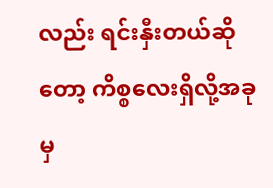လည်း ရင်းနှီးတယ်ဆိုတော့ ကိစ္စလေးရှိလို့အခုမှ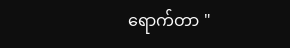ရောက်တာ "